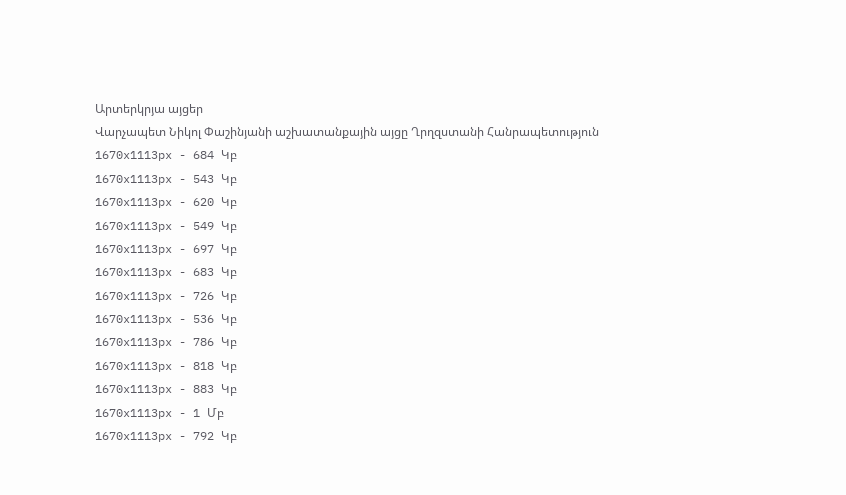Արտերկրյա այցեր
Վարչապետ Նիկոլ Փաշինյանի աշխատանքային այցը Ղրղզստանի Հանրապետություն
1670x1113px - 684 Կբ
1670x1113px - 543 Կբ
1670x1113px - 620 Կբ
1670x1113px - 549 Կբ
1670x1113px - 697 Կբ
1670x1113px - 683 Կբ
1670x1113px - 726 Կբ
1670x1113px - 536 Կբ
1670x1113px - 786 Կբ
1670x1113px - 818 Կբ
1670x1113px - 883 Կբ
1670x1113px - 1 Մբ
1670x1113px - 792 Կբ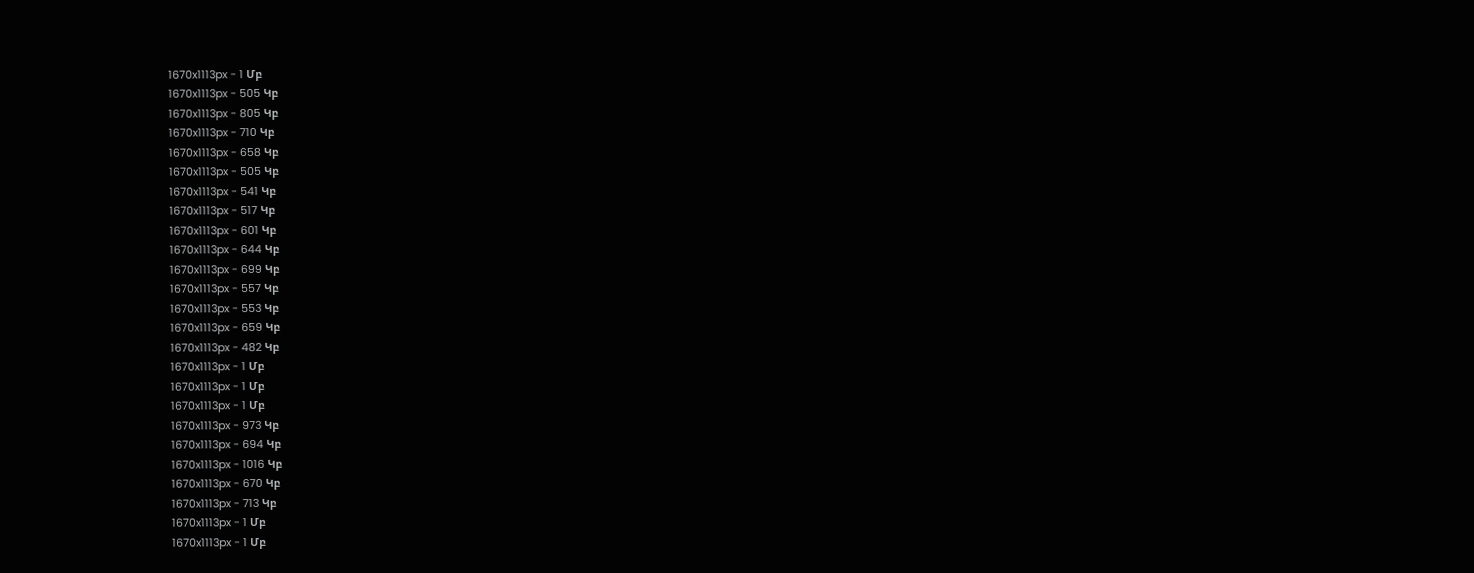1670x1113px - 1 Մբ
1670x1113px - 505 Կբ
1670x1113px - 805 Կբ
1670x1113px - 710 Կբ
1670x1113px - 658 Կբ
1670x1113px - 505 Կբ
1670x1113px - 541 Կբ
1670x1113px - 517 Կբ
1670x1113px - 601 Կբ
1670x1113px - 644 Կբ
1670x1113px - 699 Կբ
1670x1113px - 557 Կբ
1670x1113px - 553 Կբ
1670x1113px - 659 Կբ
1670x1113px - 482 Կբ
1670x1113px - 1 Մբ
1670x1113px - 1 Մբ
1670x1113px - 1 Մբ
1670x1113px - 973 Կբ
1670x1113px - 694 Կբ
1670x1113px - 1016 Կբ
1670x1113px - 670 Կբ
1670x1113px - 713 Կբ
1670x1113px - 1 Մբ
1670x1113px - 1 Մբ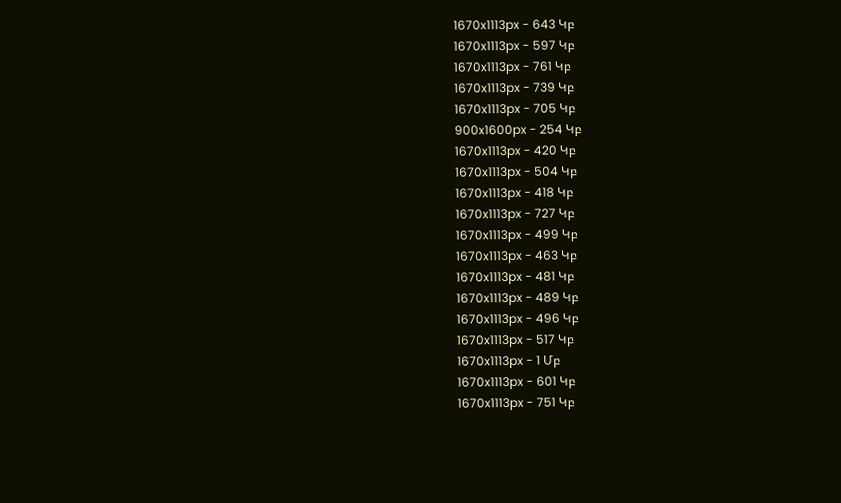1670x1113px - 643 Կբ
1670x1113px - 597 Կբ
1670x1113px - 761 Կբ
1670x1113px - 739 Կբ
1670x1113px - 705 Կբ
900x1600px - 254 Կբ
1670x1113px - 420 Կբ
1670x1113px - 504 Կբ
1670x1113px - 418 Կբ
1670x1113px - 727 Կբ
1670x1113px - 499 Կբ
1670x1113px - 463 Կբ
1670x1113px - 481 Կբ
1670x1113px - 489 Կբ
1670x1113px - 496 Կբ
1670x1113px - 517 Կբ
1670x1113px - 1 Մբ
1670x1113px - 601 Կբ
1670x1113px - 751 Կբ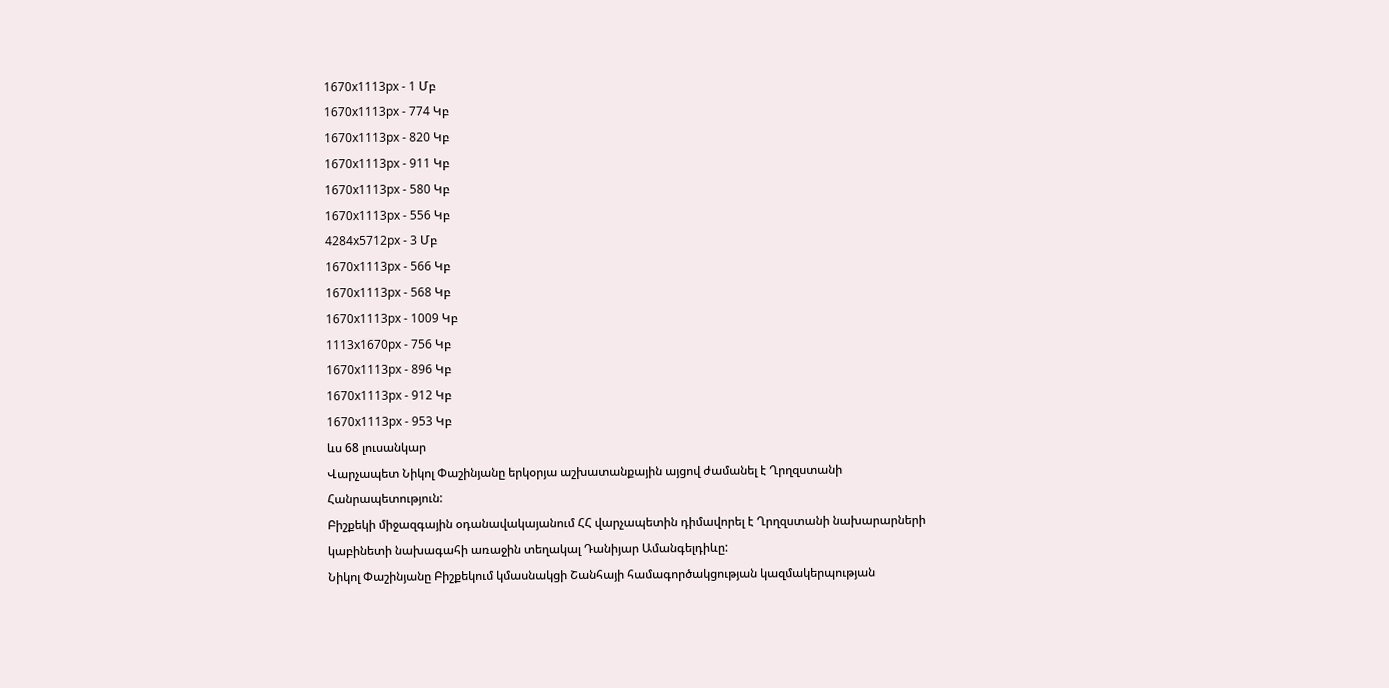1670x1113px - 1 Մբ
1670x1113px - 774 Կբ
1670x1113px - 820 Կբ
1670x1113px - 911 Կբ
1670x1113px - 580 Կբ
1670x1113px - 556 Կբ
4284x5712px - 3 Մբ
1670x1113px - 566 Կբ
1670x1113px - 568 Կբ
1670x1113px - 1009 Կբ
1113x1670px - 756 Կբ
1670x1113px - 896 Կբ
1670x1113px - 912 Կբ
1670x1113px - 953 Կբ
ևս 68 լուսանկար
Վարչապետ Նիկոլ Փաշինյանը երկօրյա աշխատանքային այցով ժամանել է Ղրղզստանի Հանրապետություն:
Բիշքեկի միջազգային օդանավակայանում ՀՀ վարչապետին դիմավորել է Ղրղզստանի նախարարների կաբինետի նախագահի առաջին տեղակալ Դանիյար Ամանգելդիևը:
Նիկոլ Փաշինյանը Բիշքեկում կմասնակցի Շանհայի համագործակցության կազմակերպության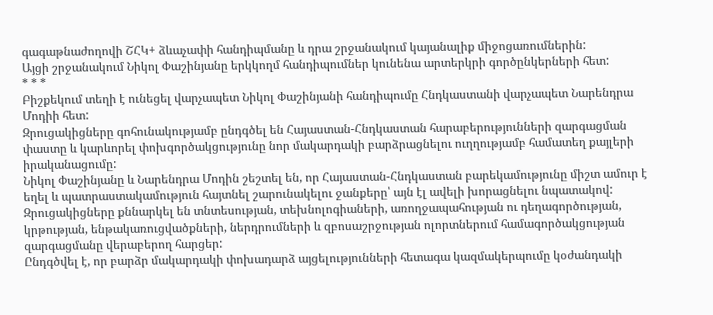գագաթնաժողովի ՇՀԿ+ ձևաչափի հանդիպմանը և դրա շրջանակում կայանալիք միջոցառումներին:
Այցի շրջանակում Նիկոլ Փաշինյանը երկկողմ հանդիպումներ կունենա արտերկրի գործընկերների հետ:
* * *
Բիշքեկում տեղի է ունեցել վարչապետ Նիկոլ Փաշինյանի հանդիպումը Հնդկաստանի վարչապետ Նարենդրա Մոդիի հետ:
Զրուցակիցները գոհունակությամբ ընդգծել են Հայաստան-Հնդկաստան հարաբերությունների զարգացման փաստը և կարևորել փոխգործակցությունը նոր մակարդակի բարձրացնելու ուղղությամբ համատեղ քայլերի իրականացումը:
Նիկոլ Փաշինյանը և Նարենդրա Մոդին շեշտել են, որ Հայաստան-Հնդկաստան բարեկամությունը միշտ ամուր է եղել և պատրաստակամություն հայտնել շարունակելու ջանքերը՝ այն էլ ավելի խորացնելու նպատակով:
Զրուցակիցները քննարկել են տնտեսության, տեխնոլոգիաների, առողջապահության ու դեղագործության, կրթության, ենթակառուցվածքների, ներդրումների և զբոսաշրջության ոլորտներում համագործակցության զարգացմանը վերաբերող հարցեր:
Ընդգծվել է, որ բարձր մակարդակի փոխադարձ այցելությունների հետագա կազմակերպումը կօժանդակի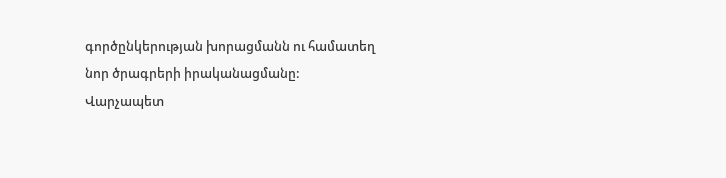գործընկերության խորացմանն ու համատեղ նոր ծրագրերի իրականացմանը:
Վարչապետ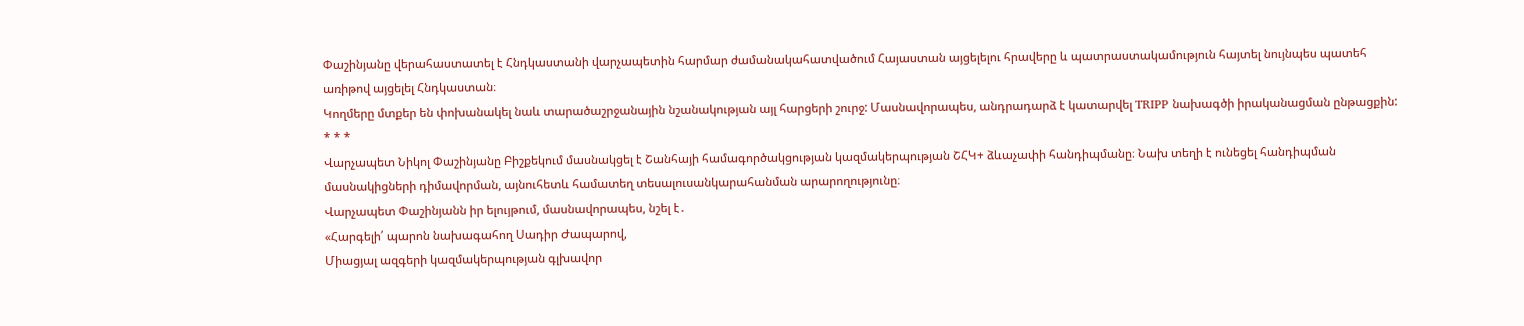Փաշինյանը վերահաստատել է Հնդկաստանի վարչապետին հարմար ժամանակահատվածում Հայաստան այցելելու հրավերը և պատրաստակամություն հայտել նույնպես պատեհ առիթով այցելել Հնդկաստան։
Կողմերը մտքեր են փոխանակել նաև տարածաշրջանային նշանակության այլ հարցերի շուրջ: Մասնավորապես, անդրադարձ է կատարվել TRIPP նախագծի իրականացման ընթացքին:
* * *
Վարչապետ Նիկոլ Փաշինյանը Բիշքեկում մասնակցել է Շանհայի համագործակցության կազմակերպության ՇՀԿ+ ձևաչափի հանդիպմանը։ Նախ տեղի է ունեցել հանդիպման մասնակիցների դիմավորման, այնուհետև համատեղ տեսալուսանկարահանման արարողությունը։
Վարչապետ Փաշինյանն իր ելույթում, մասնավորապես, նշել է․
«Հարգելի՛ պարոն նախագահող Սադիր Ժապարով,
Միացյալ ազգերի կազմակերպության գլխավոր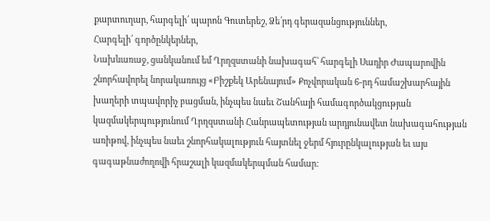քարտուղար, հարգելի՛ պարոն Գուտերեշ, Ձե՛րդ գերազանցություններ,
Հարգելի՛ գործընկերներ,
Նախևառաջ, ցանկանում եմ Ղրղզստանի նախագահ՝ հարգելի Սադիր Ժապարովին շնորհավորել նորակառույց «Բիշքեկ Արենայում» Քոչվորական 6-րդ համաշխարհային խաղերի տպավորիչ բացման, ինչպես նաեւ Շանհայի համագործակցության կազմակերպությունում Ղրղզստանի Հանրապետության արդյունավետ նախագահության առիթով, ինչպես նաեւ շնորհակալություն հայտնել ջերմ հյուրընկալության եւ այս գագաթնաժողովի հրաշալի կազմակերպման համար։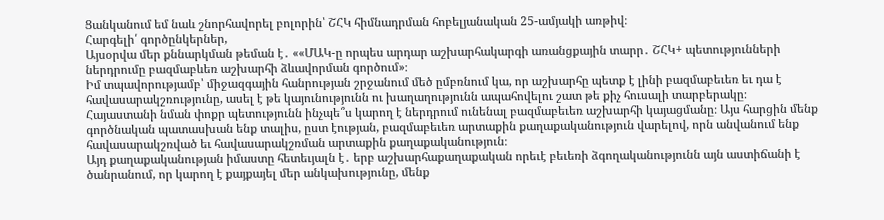Ցանկանում եմ նաև շնորհավորել բոլորին՝ ՇՀԿ հիմնադրման հոբելյանական 25-ամյակի առթիվ։
Հարգելի՛ գործընկերներ,
Այսօրվա մեր քննարկման թեման է․ ««ՄԱԿ-ը որպես արդար աշխարհակարգի առանցքային տարր․ ՇՀԿ+ պետությունների ներդրումը բազմաբևեռ աշխարհի ձևավորման գործում»։
Իմ տպավորությամբ՝ միջազգային հանրության շրջանում մեծ ըմբռնում կա, որ աշխարհը պետք է լինի բազմաբեւեռ եւ դա է հավասարակշռությունը, ասել է թե կայունությունն ու խաղաղությունն ապահովելու շատ թե քիչ հուսալի տարբերակը։
Հայաստանի նման փոքր պետությունն ինչպե՞ս կարող է ներդրում ունենալ բազմաբեւեռ աշխարհի կայացմանը։ Այս հարցին մենք գործնական պատասխան ենք տալիս, ըստ էության, բազմաբեւեռ արտաքին քաղաքականություն վարելով, որն անվանում ենք հավասարակշռված եւ հավասարակշռման արտաքին քաղաքականություն։
Այդ քաղաքականության իմաստը հետեւյալն է․ երբ աշխարհաքաղաքական որեւէ բեւեռի ձգողականությունն այն աստիճանի է ծանրանում, որ կարող է քայքայել մեր անկախությունը, մենք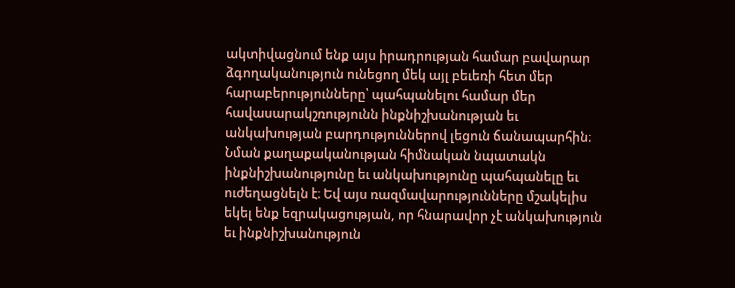ակտիվացնում ենք այս իրադրության համար բավարար ձգողականություն ունեցող մեկ այլ բեւեռի հետ մեր հարաբերությունները՝ պահպանելու համար մեր հավասարակշռությունն ինքնիշխանության եւ անկախության բարդություններով լեցուն ճանապարհին։
Նման քաղաքականության հիմնական նպատակն ինքնիշխանությունը եւ անկախությունը պահպանելը եւ ուժեղացնելն է։ Եվ այս ռազմավարությունները մշակելիս եկել ենք եզրակացության, որ հնարավոր չէ անկախություն եւ ինքնիշխանություն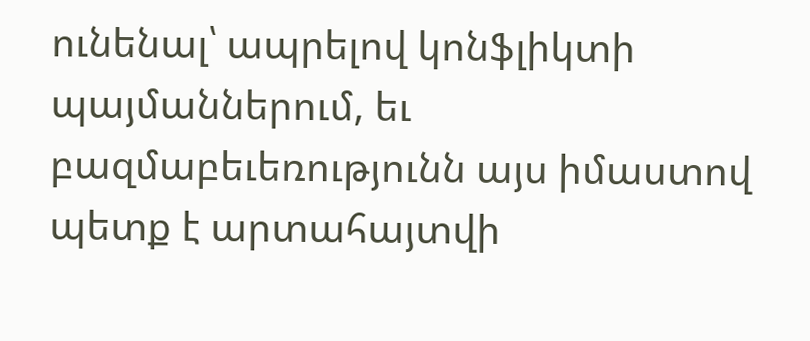ունենալ՝ ապրելով կոնֆլիկտի պայմաններում, եւ բազմաբեւեռությունն այս իմաստով պետք է արտահայտվի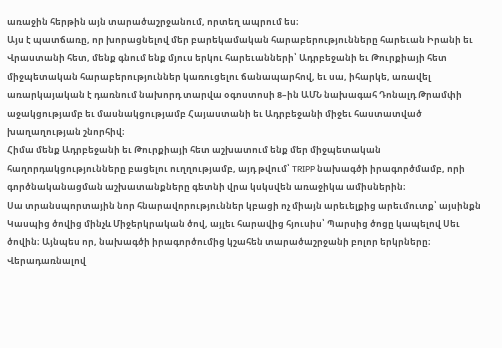առաջին հերթին այն տարածաշրջանում, որտեղ ապրում ես։
Այս է պատճառը, որ խորացնելով մեր բարեկամական հարաբերությունները հարեւան Իրանի եւ Վրաստանի հետ, մենք գնում ենք մյուս երկու հարեւանների՝ Ադրբեջանի եւ Թուրքիայի հետ միջպետական հարաբերություններ կառուցելու ճանապարհով, եւ սա, իհարկե, առավել առարկայական է դառնում նախորդ տարվա օգոստոսի 8–ին ԱՄՆ նախագահ Դոնալդ Թրամփի աջակցությամբ եւ մասնակցությամբ Հայաստանի եւ Ադրբեջանի միջեւ հաստատված խաղաղության շնորհիվ։
Հիմա մենք Ադրբեջանի եւ Թուրքիայի հետ աշխատում ենք մեր միջպետական հաղորդակցությունները բացելու ուղղությամբ, այդ թվում՝ TRIPP նախագծի իրագործմամբ, որի գործնականացման աշխատանքները գետնի վրա կսկսվեն առաջիկա ամիսներին։
Սա տրանսպորտային նոր հնարավորություններ կբացի ոչ միայն արեւելքից արեւմուտք՝ այսինքն Կասպից ծովից մինչև Միջերկրական ծով, այլեւ հարավից հյուսիս՝ Պարսից ծոցը կապելով Սեւ ծովին։ Այնպես որ, նախագծի իրագործումից կշահեն տարածաշրջանի բոլոր երկրները։
Վերադառնալով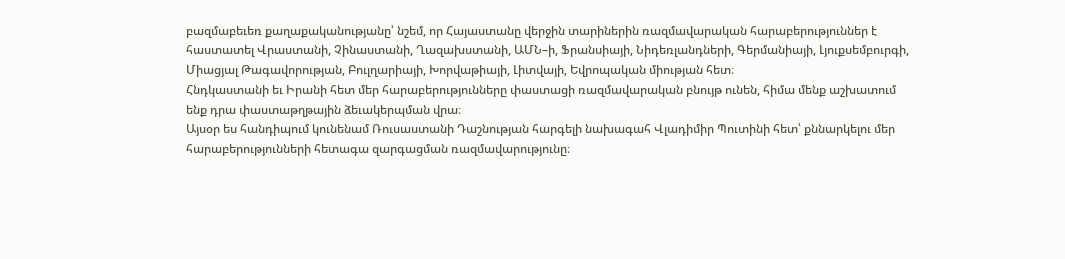բազմաբեւեռ քաղաքականությանը՝ նշեմ, որ Հայաստանը վերջին տարիներին ռազմավարական հարաբերություններ է հաստատել Վրաստանի, Չինաստանի, Ղազախստանի, ԱՄՆ–ի, Ֆրանսիայի, Նիդեռլանդների, Գերմանիայի, Լյուքսեմբուրգի, Միացյալ Թագավորության, Բուլղարիայի, Խորվաթիայի, Լիտվայի, Եվրոպական միության հետ։
Հնդկաստանի եւ Իրանի հետ մեր հարաբերությունները փաստացի ռազմավարական բնույթ ունեն, հիմա մենք աշխատում ենք դրա փաստաթղթային ձեւակերպման վրա։
Այսօր ես հանդիպում կունենամ Ռուսաստանի Դաշնության հարգելի նախագահ Վլադիմիր Պուտինի հետ՝ քննարկելու մեր հարաբերությունների հետագա զարգացման ռազմավարությունը։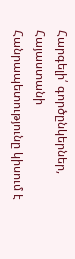Հարգելի՛ գործընկերներ,
Հայաստանի Հանրապետությունը կիսում է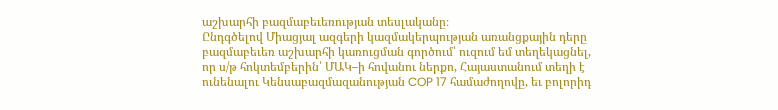աշխարհի բազմաբեւեռության տեսլականը։
Ընդգծելով Միացյալ ազգերի կազմակերպության առանցքային դերը բազմաբեւեռ աշխարհի կառուցման գործում՝ ուզում եմ տեղեկացնել, որ ս/թ հոկտեմբերին՝ ՄԱԿ–ի հովանու ներքո, Հայաստանում տեղի է ունենալու Կենսաբազմազանության COP 17 համաժողովը, եւ բոլորիդ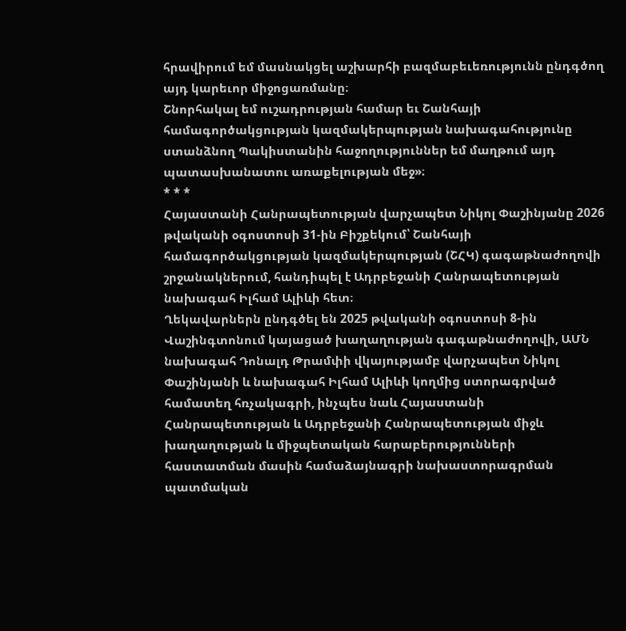հրավիրում եմ մասնակցել աշխարհի բազմաբեւեռությունն ընդգծող այդ կարեւոր միջոցառմանը։
Շնորհակալ եմ ուշադրության համար եւ Շանհայի համագործակցության կազմակերպության նախագահությունը ստանձնող Պակիստանին հաջողություններ եմ մաղթում այդ պատասխանատու առաքելության մեջ»։
* * *
Հայաստանի Հանրապետության վարչապետ Նիկոլ Փաշինյանը 2026 թվականի օգոստոսի 31-ին Բիշքեկում՝ Շանհայի համագործակցության կազմակերպության (ՇՀԿ) գագաթնաժողովի շրջանակներում, հանդիպել է Ադրբեջանի Հանրապետության նախագահ Իլհամ Ալիևի հետ։
Ղեկավարներն ընդգծել են 2025 թվականի օգոստոսի 8-ին Վաշինգտոնում կայացած խաղաղության գագաթնաժողովի, ԱՄՆ նախագահ Դոնալդ Թրամփի վկայությամբ վարչապետ Նիկոլ Փաշինյանի և նախագահ Իլհամ Ալիևի կողմից ստորագրված համատեղ հռչակագրի, ինչպես նաև Հայաստանի Հանրապետության և Ադրբեջանի Հանրապետության միջև խաղաղության և միջպետական հարաբերությունների հաստատման մասին համաձայնագրի նախաստորագրման պատմական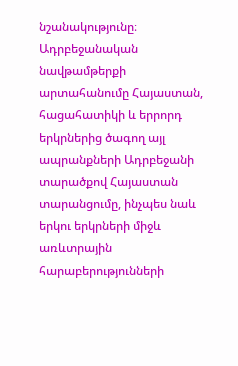նշանակությունը։
Ադրբեջանական նավթամթերքի արտահանումը Հայաստան, հացահատիկի և երրորդ երկրներից ծագող այլ ապրանքների Ադրբեջանի տարածքով Հայաստան տարանցումը, ինչպես նաև երկու երկրների միջև առևտրային հարաբերությունների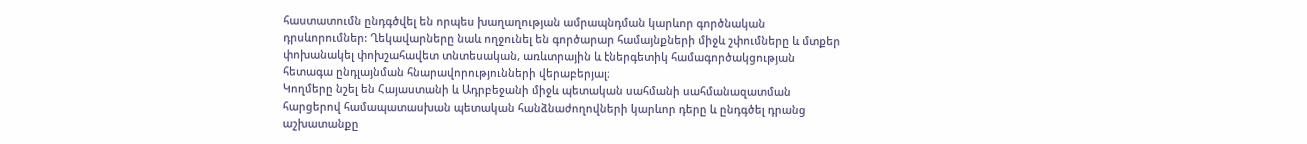հաստատումն ընդգծվել են որպես խաղաղության ամրապնդման կարևոր գործնական դրսևորումներ: Ղեկավարները նաև ողջունել են գործարար համայնքների միջև շփումները և մտքեր փոխանակել փոխշահավետ տնտեսական, առևտրային և էներգետիկ համագործակցության հետագա ընդլայնման հնարավորությունների վերաբերյալ։
Կողմերը նշել են Հայաստանի և Ադրբեջանի միջև պետական սահմանի սահմանազատման հարցերով համապատասխան պետական հանձնաժողովների կարևոր դերը և ընդգծել դրանց աշխատանքը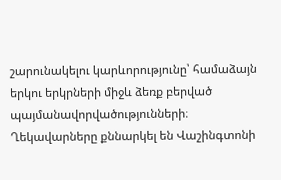շարունակելու կարևորությունը՝ համաձայն երկու երկրների միջև ձեռք բերված պայմանավորվածությունների։
Ղեկավարները քննարկել են Վաշինգտոնի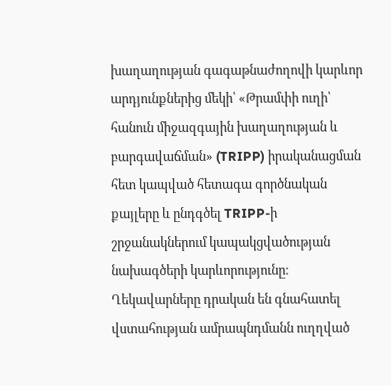խաղաղության գագաթնաժողովի կարևոր արդյունքներից մեկի՝ «Թրամփի ուղի՝ հանուն միջազգային խաղաղության և բարգավաճման» (TRIPP) իրականացման հետ կապված հետագա գործնական քայլերը և ընդգծել TRIPP-ի շրջանակներում կապակցվածության նախագծերի կարևորությունը։
Ղեկավարները դրական են գնահատել վստահության ամրապնդմանն ուղղված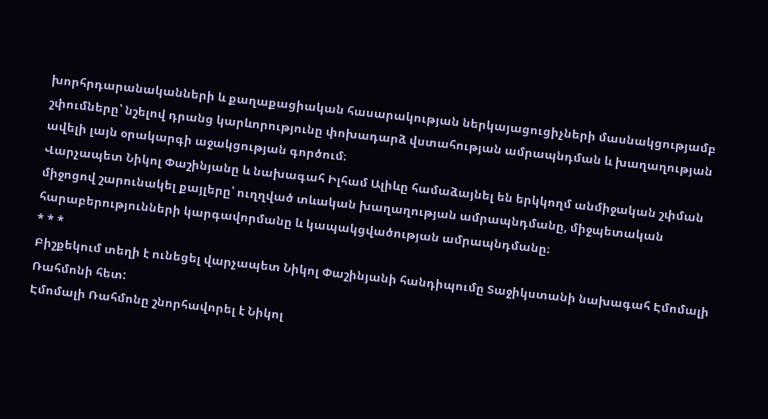խորհրդարանականների և քաղաքացիական հասարակության ներկայացուցիչների մասնակցությամբ շփումները՝ նշելով դրանց կարևորությունը փոխադարձ վստահության ամրապնդման և խաղաղության ավելի լայն օրակարգի աջակցության գործում։
Վարչապետ Նիկոլ Փաշինյանը և նախագահ Իլհամ Ալիևը համաձայնել են երկկողմ անմիջական շփման միջոցով շարունակել քայլերը՝ ուղղված տևական խաղաղության ամրապնդմանը, միջպետական հարաբերությունների կարգավորմանը և կապակցվածության ամրապնդմանը։
* * *
Բիշքեկում տեղի է ունեցել վարչապետ Նիկոլ Փաշինյանի հանդիպումը Տաջիկստանի նախագահ Էմոմալի Ռահմոնի հետ:
Էմոմալի Ռահմոնը շնորհավորել է Նիկոլ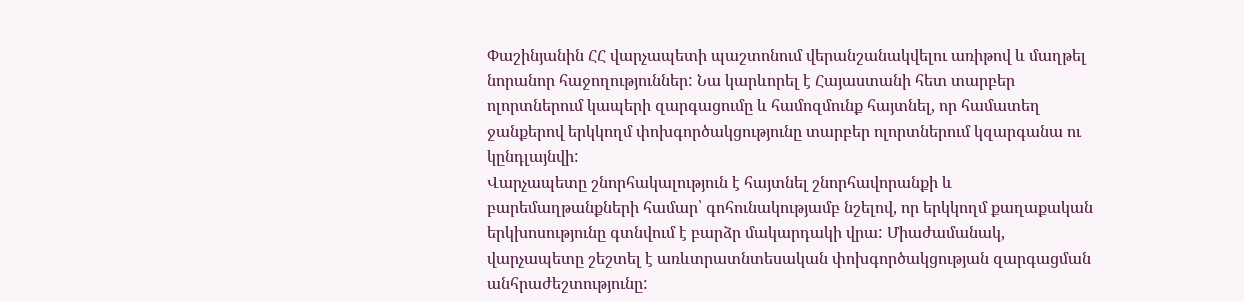Փաշինյանին ՀՀ վարչապետի պաշտոնում վերանշանակվելու առիթով և մաղթել նորանոր հաջողություններ: Նա կարևորել է Հայաստանի հետ տարբեր ոլորտներում կապերի զարգացումը և համոզմունք հայտնել, որ համատեղ ջանքերով երկկողմ փոխգործակցությունը տարբեր ոլորտներում կզարգանա ու կընդլայնվի:
Վարչապետը շնորհակալություն է հայտնել շնորհավորանքի և բարեմաղթանքների համար՝ գոհունակությամբ նշելով, որ երկկողմ քաղաքական երկխոսությունը գտնվում է բարձր մակարդակի վրա: Միաժամանակ, վարչապետը շեշտել է առևտրատնտեսական փոխգործակցության զարգացման անհրաժեշտությունը: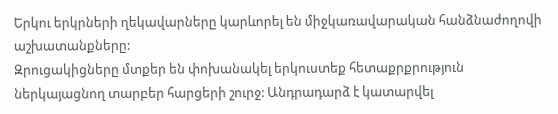Երկու երկրների ղեկավարները կարևորել են միջկառավարական հանձնաժողովի աշխատանքները:
Զրուցակիցները մտքեր են փոխանակել երկուստեք հետաքրքրություն ներկայացնող տարբեր հարցերի շուրջ: Անդրադարձ է կատարվել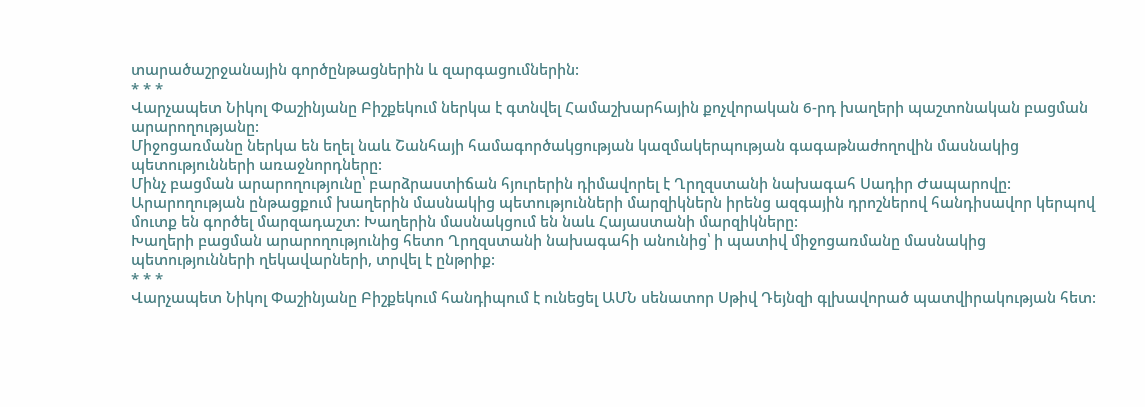տարածաշրջանային գործընթացներին և զարգացումներին:
* * *
Վարչապետ Նիկոլ Փաշինյանը Բիշքեկում ներկա է գտնվել Համաշխարհային քոչվորական 6-րդ խաղերի պաշտոնական բացման արարողությանը:
Միջոցառմանը ներկա են եղել նաև Շանհայի համագործակցության կազմակերպության գագաթնաժողովին մասնակից պետությունների առաջնորդները:
Մինչ բացման արարողությունը՝ բարձրաստիճան հյուրերին դիմավորել է Ղրղզստանի նախագահ Սադիր Ժապարովը:
Արարողության ընթացքում խաղերին մասնակից պետությունների մարզիկներն իրենց ազգային դրոշներով հանդիսավոր կերպով մուտք են գործել մարզադաշտ: Խաղերին մասնակցում են նաև Հայաստանի մարզիկները:
Խաղերի բացման արարողությունից հետո Ղրղզստանի նախագահի անունից՝ ի պատիվ միջոցառմանը մասնակից պետությունների ղեկավարների, տրվել է ընթրիք:
* * *
Վարչապետ Նիկոլ Փաշինյանը Բիշքեկում հանդիպում է ունեցել ԱՄՆ սենատոր Սթիվ Դեյնզի գլխավորած պատվիրակության հետ: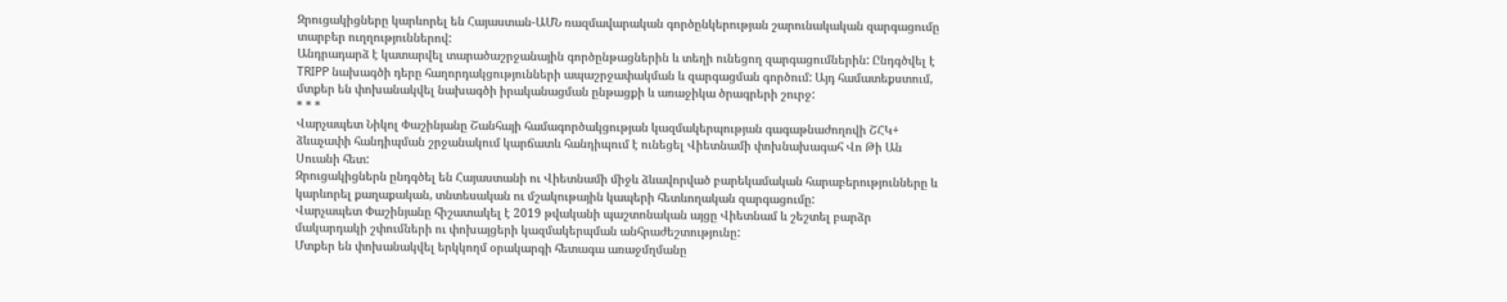Զրուցակիցները կարևորել են Հայաստան-ԱՄՆ ռազմավարական գործընկերության շարունակական զարգացումը տարբեր ուղղություններով:
Անդրադարձ է կատարվել տարածաշրջանային գործընթացներին և տեղի ունեցող զարգացումներին: Ընդգծվել է TRIPP նախագծի դերը հաղորդակցությունների ապաշրջափակման և զարգացման գործում: Այդ համատեքստում, մտքեր են փոխանակվել նախագծի իրականացման ընթացքի և առաջիկա ծրագրերի շուրջ:
* * *
Վարչապետ Նիկոլ Փաշինյանը Շանհայի համագործակցության կազմակերպության գագաթնաժողովի ՇՀԿ+ ձևաչափի հանդիպման շրջանակում կարճատև հանդիպում է ունեցել Վիետնամի փոխնախագահ Վո Թի Ան Սուանի հետ:
Զրուցակիցներն ընդգծել են Հայաստանի ու Վիետնամի միջև ձևավորված բարեկամական հարաբերությունները և կարևորել քաղաքական, տնտեսական ու մշակութային կապերի հետևողական զարգացումը:
Վարչապետ Փաշինյանը հիշատակել է 2019 թվականի պաշտոնական այցը Վիետնամ և շեշտել բարձր մակարդակի շփումների ու փոխայցերի կազմակերպման անհրաժեշտությունը:
Մտքեր են փոխանակվել երկկողմ օրակարգի հետագա առաջմղմանը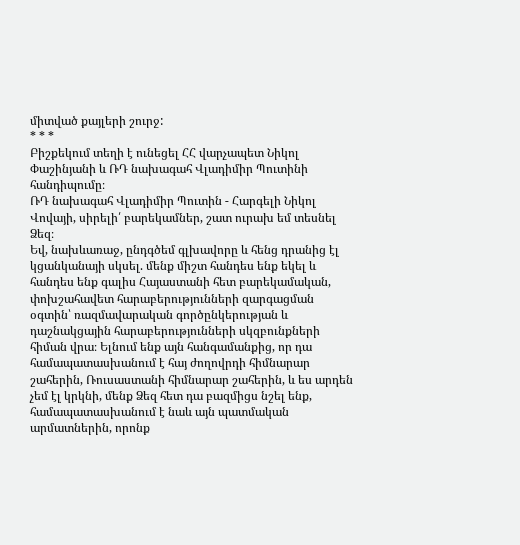միտված քայլերի շուրջ:
* * *
Բիշքեկում տեղի է ունեցել ՀՀ վարչապետ Նիկոլ Փաշինյանի և ՌԴ նախագահ Վլադիմիր Պուտինի հանդիպումը։
ՌԴ նախագահ Վլադիմիր Պուտին - Հարգելի Նիկոլ Վովայի, սիրելի՛ բարեկամներ, շատ ուրախ եմ տեսնել Ձեզ։
Եվ, նախևառաջ, ընդգծեմ գլխավորը և հենց դրանից էլ կցանկանայի սկսել. մենք միշտ հանդես ենք եկել և հանդես ենք գալիս Հայաստանի հետ բարեկամական, փոխշահավետ հարաբերությունների զարգացման օգտին՝ ռազմավարական գործընկերության և դաշնակցային հարաբերությունների սկզբունքների հիման վրա։ Ելնում ենք այն հանգամանքից, որ դա համապատասխանում է հայ ժողովրդի հիմնարար շահերին, Ռուսաստանի հիմնարար շահերին, և ես արդեն չեմ էլ կրկնի, մենք Ձեզ հետ դա բազմիցս նշել ենք, համապատասխանում է նաև այն պատմական արմատներին, որոնք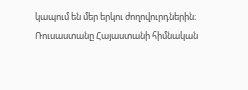կապում են մեր երկու ժողովուրդներին։
Ռուսաստանը Հայաստանի հիմնական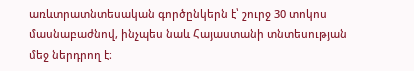առևտրատնտեսական գործընկերն է՝ շուրջ 30 տոկոս մասնաբաժնով, ինչպես նաև Հայաստանի տնտեսության մեջ ներդրող է։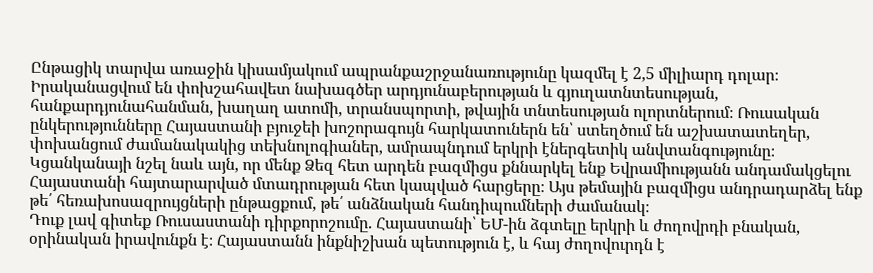Ընթացիկ տարվա առաջին կիսամյակում ապրանքաշրջանառությունը կազմել է 2,5 միլիարդ դոլար։
Իրականացվում են փոխշահավետ նախագծեր արդյունաբերության և գյուղատնտեսության, հանքարդյունահանման, խաղաղ ատոմի, տրանսպորտի, թվային տնտեսության ոլորտներում։ Ռուսական ընկերությունները Հայաստանի բյուջեի խոշորագույն հարկատուներն են՝ ստեղծում են աշխատատեղեր, փոխանցում ժամանակակից տեխնոլոգիաներ, ամրապնդում երկրի էներգետիկ անվտանգությունը։
Կցանկանայի նշել նաև այն, որ մենք Ձեզ հետ արդեն բազմիցս քննարկել ենք Եվրամիությանն անդամակցելու Հայաստանի հայտարարված մտադրության հետ կապված հարցերը։ Այս թեմային բազմիցս անդրադարձել ենք թե՛ հեռախոսազրույցների ընթացքում, թե՛ անձնական հանդիպումների ժամանակ։
Դուք լավ գիտեք Ռուսաստանի դիրքորոշումը. Հայաստանի՝ ԵՄ-ին ձգտելը երկրի և ժողովրդի բնական, օրինական իրավունքն է։ Հայաստանն ինքնիշխան պետություն է, և հայ ժողովուրդն է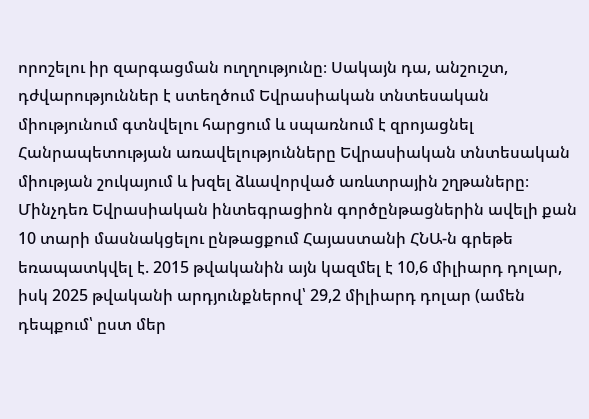որոշելու իր զարգացման ուղղությունը։ Սակայն դա, անշուշտ, դժվարություններ է ստեղծում Եվրասիական տնտեսական միությունում գտնվելու հարցում և սպառնում է զրոյացնել Հանրապետության առավելությունները Եվրասիական տնտեսական միության շուկայում և խզել ձևավորված առևտրային շղթաները։
Մինչդեռ Եվրասիական ինտեգրացիոն գործընթացներին ավելի քան 10 տարի մասնակցելու ընթացքում Հայաստանի ՀՆԱ-ն գրեթե եռապատկվել է. 2015 թվականին այն կազմել է 10,6 միլիարդ դոլար, իսկ 2025 թվականի արդյունքներով՝ 29,2 միլիարդ դոլար (ամեն դեպքում՝ ըստ մեր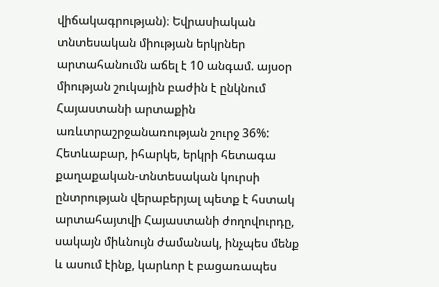վիճակագրության)։ Եվրասիական տնտեսական միության երկրներ արտահանումն աճել է 10 անգամ. այսօր միության շուկային բաժին է ընկնում Հայաստանի արտաքին առևտրաշրջանառության շուրջ 36%:
Հետևաբար, իհարկե, երկրի հետագա քաղաքական-տնտեսական կուրսի ընտրության վերաբերյալ պետք է հստակ արտահայտվի Հայաստանի ժողովուրդը, սակայն միևնույն ժամանակ, ինչպես մենք և ասում էինք, կարևոր է բացառապես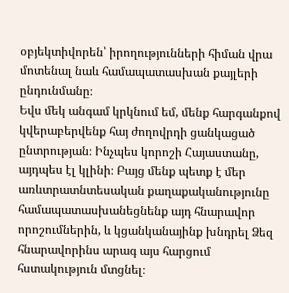օբյեկտիվորեն՝ իրողությունների հիման վրա մոտենալ նաև համապատասխան քայլերի ընդունմանը։
Եվս մեկ անգամ կրկնում եմ, մենք հարգանքով կվերաբերվենք հայ ժողովրդի ցանկացած ընտրության։ Ինչպես կորոշի Հայաստանը, այդպես էլ կլինի։ Բայց մենք պետք է մեր առևտրատնտեսական քաղաքականությունը համապատասխանեցնենք այդ հնարավոր որոշումներին, և կցանկանայինք խնդրել Ձեզ հնարավորինս արագ այս հարցում հստակություն մտցնել։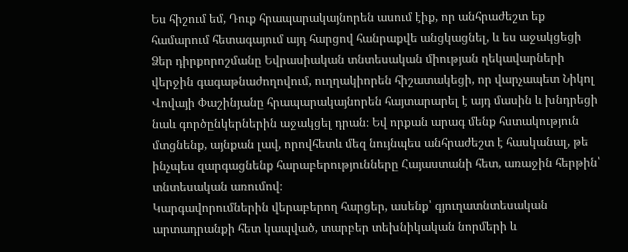Ես հիշում եմ, Դուք հրապարակայնորեն ասում էիք, որ անհրաժեշտ եք համարում հետագայում այդ հարցով հանրաքվե անցկացնել, և ես աջակցեցի Ձեր դիրքորոշմանը Եվրասիական տնտեսական միության ղեկավարների վերջին գագաթնաժողովում, ուղղակիորեն հիշատակեցի, որ վարչապետ Նիկոլ Վովայի Փաշինյանը հրապարակայնորեն հայտարարել է այդ մասին և խնդրեցի նաև գործընկերներին աջակցել դրան։ Եվ որքան արագ մենք հստակություն մտցնենք, այնքան լավ, որովհետև մեզ նույնպես անհրաժեշտ է հասկանալ, թե ինչպես զարգացնենք հարաբերությունները Հայաստանի հետ, առաջին հերթին՝ տնտեսական առումով։
Կարգավորումներին վերաբերող հարցեր, ասենք՝ գյուղատնտեսական արտադրանքի հետ կապված, տարբեր տեխնիկական նորմերի և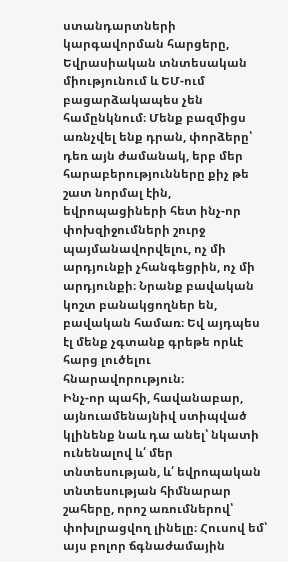ստանդարտների կարգավորման հարցերը, Եվրասիական տնտեսական միությունում և ԵՄ-ում բացարձակապես չեն համընկնում։ Մենք բազմիցս առնչվել ենք դրան, փորձերը՝ դեռ այն ժամանակ, երբ մեր հարաբերությունները քիչ թե շատ նորմալ էին, եվրոպացիների հետ ինչ-որ փոխզիջումների շուրջ պայմանավորվելու, ոչ մի արդյունքի չհանգեցրին, ոչ մի արդյունքի։ Նրանք բավական կոշտ բանակցողներ են, բավական համառ։ Եվ այդպես էլ մենք չգտանք գրեթե որևէ հարց լուծելու հնարավորություն։
Ինչ-որ պահի, հավանաբար, այնուամենայնիվ ստիպված կլինենք նաև դա անել՝ նկատի ունենալով և՛ մեր տնտեսության, և՛ եվրոպական տնտեսության հիմնարար շահերը, որոշ առումներով՝ փոխլրացվող լինելը։ Հուսով եմ՝ այս բոլոր ճգնաժամային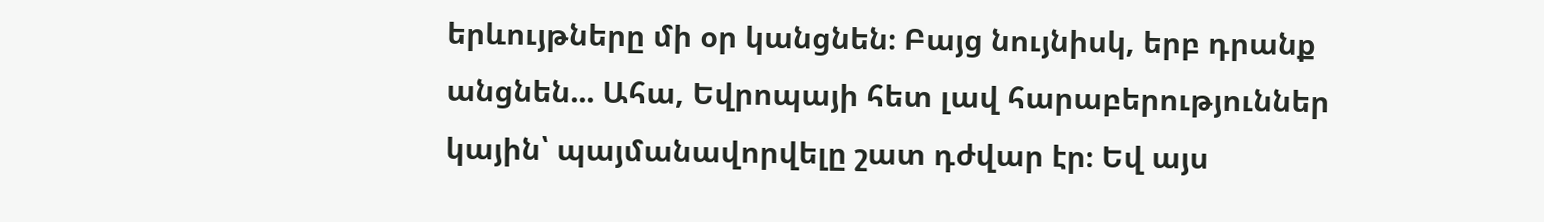երևույթները մի օր կանցնեն։ Բայց նույնիսկ, երբ դրանք անցնեն... Ահա, Եվրոպայի հետ լավ հարաբերություններ կային՝ պայմանավորվելը շատ դժվար էր։ Եվ այս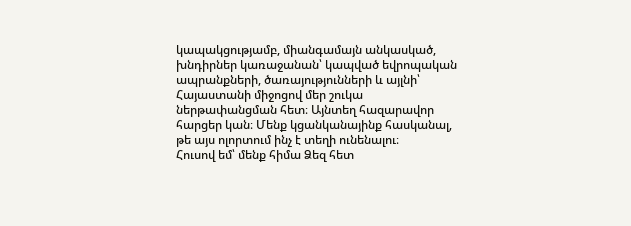կապակցությամբ, միանգամայն անկասկած, խնդիրներ կառաջանան՝ կապված եվրոպական ապրանքների, ծառայությունների և այլնի՝ Հայաստանի միջոցով մեր շուկա ներթափանցման հետ։ Այնտեղ հազարավոր հարցեր կան։ Մենք կցանկանայինք հասկանալ, թե այս ոլորտում ինչ է տեղի ունենալու։
Հուսով եմ՝ մենք հիմա Ձեզ հետ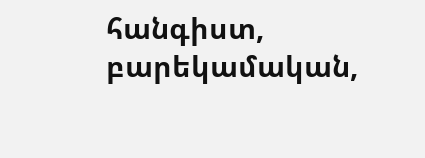հանգիստ, բարեկամական,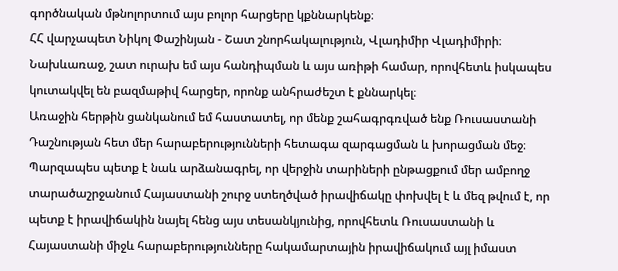գործնական մթնոլորտում այս բոլոր հարցերը կքննարկենք։
ՀՀ վարչապետ Նիկոլ Փաշինյան - Շատ շնորհակալություն, Վլադիմիր Վլադիմիրի։ Նախևառաջ, շատ ուրախ եմ այս հանդիպման և այս առիթի համար, որովհետև իսկապես կուտակվել են բազմաթիվ հարցեր, որոնք անհրաժեշտ է քննարկել։
Առաջին հերթին ցանկանում եմ հաստատել, որ մենք շահագրգռված ենք Ռուսաստանի Դաշնության հետ մեր հարաբերությունների հետագա զարգացման և խորացման մեջ։
Պարզապես պետք է նաև արձանագրել, որ վերջին տարիների ընթացքում մեր ամբողջ տարածաշրջանում Հայաստանի շուրջ ստեղծված իրավիճակը փոխվել է և մեզ թվում է, որ պետք է իրավիճակին նայել հենց այս տեսանկյունից, որովհետև Ռուսաստանի և Հայաստանի միջև հարաբերությունները հակամարտային իրավիճակում այլ իմաստ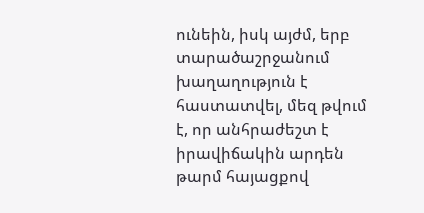ունեին, իսկ այժմ, երբ տարածաշրջանում խաղաղություն է հաստատվել, մեզ թվում է, որ անհրաժեշտ է իրավիճակին արդեն թարմ հայացքով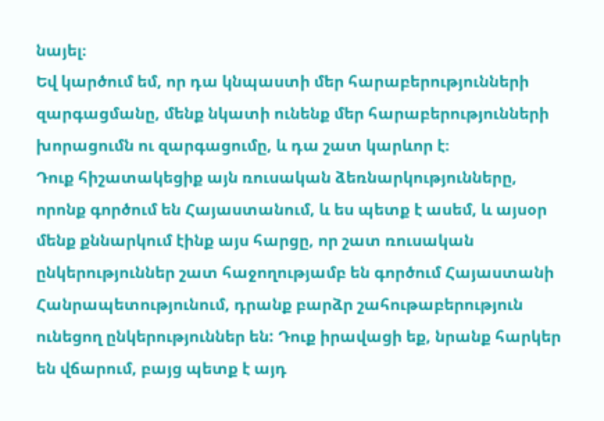նայել։
Եվ կարծում եմ, որ դա կնպաստի մեր հարաբերությունների զարգացմանը, մենք նկատի ունենք մեր հարաբերությունների խորացումն ու զարգացումը, և դա շատ կարևոր է։
Դուք հիշատակեցիք այն ռուսական ձեռնարկությունները, որոնք գործում են Հայաստանում, և ես պետք է ասեմ, և այսօր մենք քննարկում էինք այս հարցը, որ շատ ռուսական ընկերություններ շատ հաջողությամբ են գործում Հայաստանի Հանրապետությունում, դրանք բարձր շահութաբերություն ունեցող ընկերություններ են: Դուք իրավացի եք, նրանք հարկեր են վճարում, բայց պետք է այդ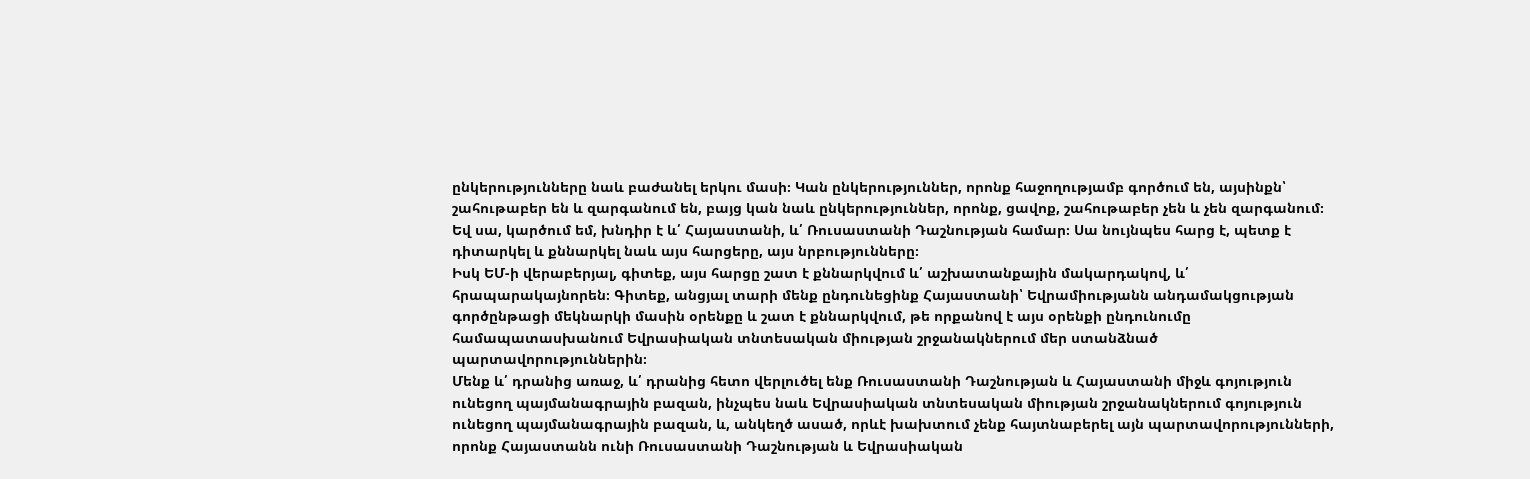ընկերությունները նաև բաժանել երկու մասի։ Կան ընկերություններ, որոնք հաջողությամբ գործում են, այսինքն՝ շահութաբեր են և զարգանում են, բայց կան նաև ընկերություններ, որոնք, ցավոք, շահութաբեր չեն և չեն զարգանում։ Եվ սա, կարծում եմ, խնդիր է և՛ Հայաստանի, և՛ Ռուսաստանի Դաշնության համար։ Սա նույնպես հարց է, պետք է դիտարկել և քննարկել նաև այս հարցերը, այս նրբությունները։
Իսկ ԵՄ-ի վերաբերյալ, գիտեք, այս հարցը շատ է քննարկվում և՛ աշխատանքային մակարդակով, և՛ հրապարակայնորեն։ Գիտեք, անցյալ տարի մենք ընդունեցինք Հայաստանի՝ Եվրամիությանն անդամակցության գործընթացի մեկնարկի մասին օրենքը և շատ է քննարկվում, թե որքանով է այս օրենքի ընդունումը համապատասխանում Եվրասիական տնտեսական միության շրջանակներում մեր ստանձնած պարտավորություններին։
Մենք և՛ դրանից առաջ, և՛ դրանից հետո վերլուծել ենք Ռուսաստանի Դաշնության և Հայաստանի միջև գոյություն ունեցող պայմանագրային բազան, ինչպես նաև Եվրասիական տնտեսական միության շրջանակներում գոյություն ունեցող պայմանագրային բազան, և, անկեղծ ասած, որևէ խախտում չենք հայտնաբերել այն պարտավորությունների, որոնք Հայաստանն ունի Ռուսաստանի Դաշնության և Եվրասիական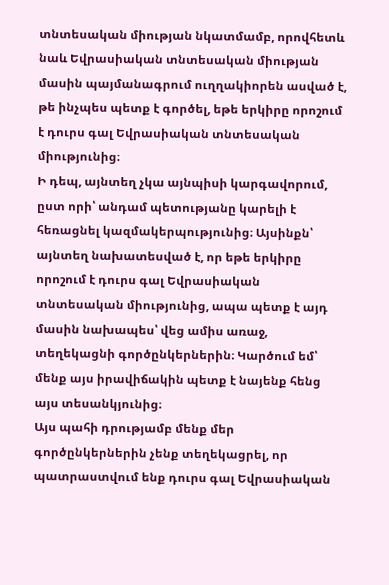տնտեսական միության նկատմամբ, որովհետև նաև Եվրասիական տնտեսական միության մասին պայմանագրում ուղղակիորեն ասված է, թե ինչպես պետք է գործել, եթե երկիրը որոշում է դուրս գալ Եվրասիական տնտեսական միությունից։
Ի դեպ, այնտեղ չկա այնպիսի կարգավորում, ըստ որի՝ անդամ պետությանը կարելի է հեռացնել կազմակերպությունից։ Այսինքն՝ այնտեղ նախատեսված է, որ եթե երկիրը որոշում է դուրս գալ Եվրասիական տնտեսական միությունից, ապա պետք է այդ մասին նախապես՝ վեց ամիս առաջ, տեղեկացնի գործընկերներին։ Կարծում եմ՝ մենք այս իրավիճակին պետք է նայենք հենց այս տեսանկյունից։
Այս պահի դրությամբ մենք մեր գործընկերներին չենք տեղեկացրել, որ պատրաստվում ենք դուրս գալ Եվրասիական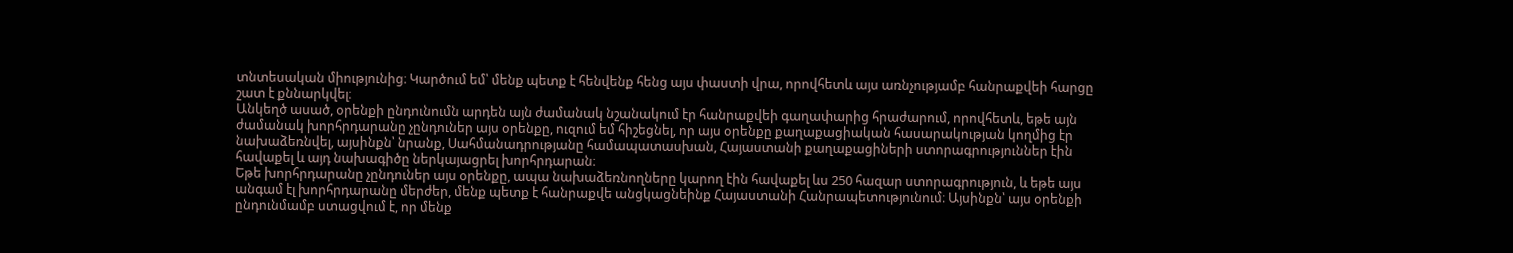տնտեսական միությունից։ Կարծում եմ՝ մենք պետք է հենվենք հենց այս փաստի վրա, որովհետև այս առնչությամբ հանրաքվեի հարցը շատ է քննարկվել։
Անկեղծ ասած, օրենքի ընդունումն արդեն այն ժամանակ նշանակում էր հանրաքվեի գաղափարից հրաժարում, որովհետև, եթե այն ժամանակ խորհրդարանը չընդուներ այս օրենքը, ուզում եմ հիշեցնել, որ այս օրենքը քաղաքացիական հասարակության կողմից էր նախաձեռնվել, այսինքն՝ նրանք, Սահմանադրությանը համապատասխան, Հայաստանի քաղաքացիների ստորագրություններ էին հավաքել և այդ նախագիծը ներկայացրել խորհրդարան։
Եթե խորհրդարանը չընդուներ այս օրենքը, ապա նախաձեռնողները կարող էին հավաքել ևս 250 հազար ստորագրություն, և եթե այս անգամ էլ խորհրդարանը մերժեր, մենք պետք է հանրաքվե անցկացնեինք Հայաստանի Հանրապետությունում։ Այսինքն՝ այս օրենքի ընդունմամբ ստացվում է, որ մենք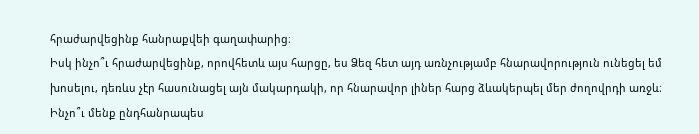հրաժարվեցինք հանրաքվեի գաղափարից։
Իսկ ինչո՞ւ հրաժարվեցինք, որովհետև այս հարցը, ես Ձեզ հետ այդ առնչությամբ հնարավորություն ունեցել եմ խոսելու, դեռևս չէր հասունացել այն մակարդակի, որ հնարավոր լիներ հարց ձևակերպել մեր ժողովրդի առջև։
Ինչո՞ւ մենք ընդհանրապես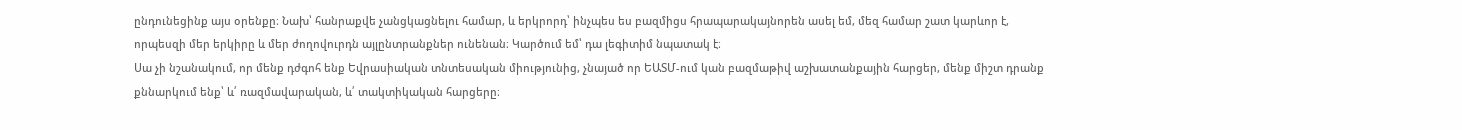ընդունեցինք այս օրենքը։ Նախ՝ հանրաքվե չանցկացնելու համար, և երկրորդ՝ ինչպես ես բազմիցս հրապարակայնորեն ասել եմ, մեզ համար շատ կարևոր է, որպեսզի մեր երկիրը և մեր ժողովուրդն այլընտրանքներ ունենան։ Կարծում եմ՝ դա լեգիտիմ նպատակ է։
Սա չի նշանակում, որ մենք դժգոհ ենք Եվրասիական տնտեսական միությունից, չնայած որ ԵԱՏՄ-ում կան բազմաթիվ աշխատանքային հարցեր, մենք միշտ դրանք քննարկում ենք՝ և՛ ռազմավարական, և՛ տակտիկական հարցերը։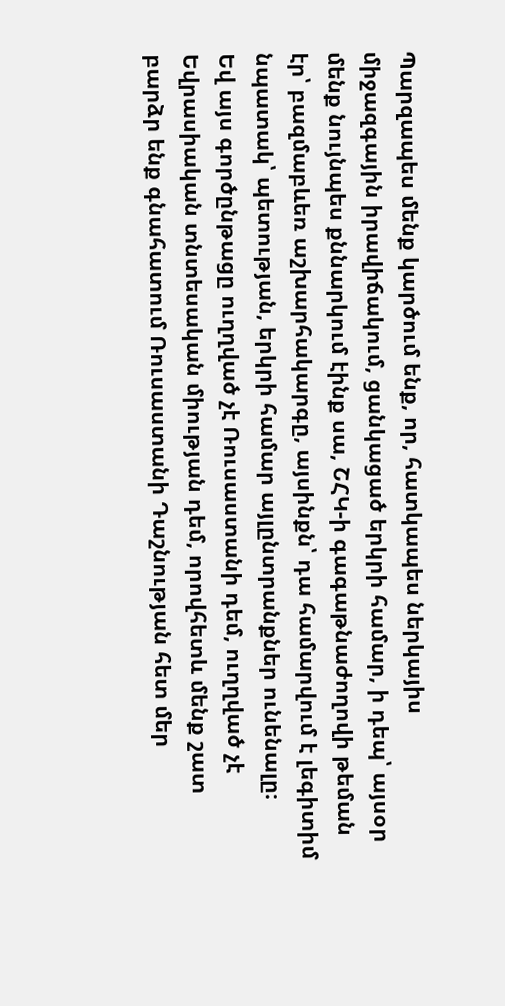Պարզապես մենք կարծում ենք, որ, հատկապես ներկայիս միջազգային իրավիճակում, ցանկացած երկրի համար, ի դեպ՝ այսօր մենք նույնպես քննարկում էինք սա, ՇՀԿ-ի գագաթնաժողովի թեման էր՝ բազմաբևեռ աշխարհակարգը, այսինքն՝ դա համարվում է լեգիտիմ նպատակ՝ պետության, երկրի համար այլընտրանքներ ունենալը։
Եվ այս գործընթացը ուղղված չէ Ռուսաստանի դեմ, ուղղված չէ Եվրասիական տնտեսական միության դեմ, որովհետև մենք շատ բարձր ենք գնահատում Ռուսաստանի Դաշնության հետ մեր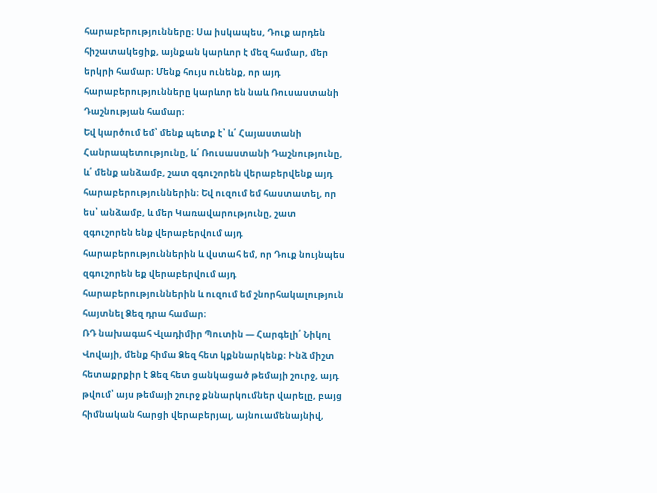հարաբերությունները։ Սա իսկապես, Դուք արդեն հիշատակեցիք, այնքան կարևոր է մեզ համար, մեր երկրի համար։ Մենք հույս ունենք, որ այդ հարաբերությունները կարևոր են նաև Ռուսաստանի Դաշնության համար։
Եվ կարծում եմ՝ մենք պետք է՝ և՛ Հայաստանի Հանրապետությունը, և՛ Ռուսաստանի Դաշնությունը, և՛ մենք անձամբ, շատ զգուշորեն վերաբերվենք այդ հարաբերություններին։ Եվ ուզում եմ հաստատել, որ ես՝ անձամբ, և մեր Կառավարությունը, շատ զգուշորեն ենք վերաբերվում այդ հարաբերություններին և վստահ եմ, որ Դուք նույնպես զգուշորեն եք վերաբերվում այդ հարաբերություններին և ուզում եմ շնորհակալություն հայտնել Ձեզ դրա համար։
ՌԴ նախագահ Վլադիմիր Պուտին — Հարգելի՛ Նիկոլ Վովայի, մենք հիմա Ձեզ հետ կքննարկենք։ Ինձ միշտ հետաքրքիր է Ձեզ հետ ցանկացած թեմայի շուրջ, այդ թվում՝ այս թեմայի շուրջ քննարկումներ վարելը, բայց հիմնական հարցի վերաբերյալ, այնուամենայնիվ,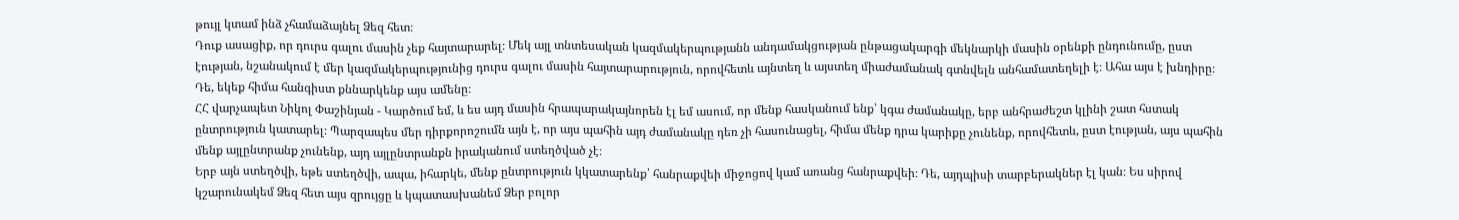թույլ կտամ ինձ չհամաձայնել Ձեզ հետ։
Դուք ասացիք, որ դուրս գալու մասին չեք հայտարարել։ Մեկ այլ տնտեսական կազմակերպությանն անդամակցության ընթացակարգի մեկնարկի մասին օրենքի ընդունումը, ըստ էության, նշանակում է մեր կազմակերպությունից դուրս գալու մասին հայտարարություն, որովհետև այնտեղ և այստեղ միաժամանակ գտնվելն անհամատեղելի է։ Ահա այս է խնդիրը։
Դե, եկեք հիմա հանգիստ քննարկենք այս ամենը։
ՀՀ վարչապետ Նիկոլ Փաշինյան - Կարծում եմ, և ես այդ մասին հրապարակայնորեն էլ եմ ասում, որ մենք հասկանում ենք՝ կգա ժամանակը, երբ անհրաժեշտ կլինի շատ հստակ ընտրություն կատարել։ Պարզապես մեր դիրքորոշումն այն է, որ այս պահին այդ ժամանակը դեռ չի հասունացել, հիմա մենք դրա կարիքը չունենք, որովհետև, ըստ էության, այս պահին մենք այլընտրանք չունենք, այդ այլընտրանքն իրականում ստեղծված չէ։
Երբ այն ստեղծվի, եթե ստեղծվի, ապա, իհարկե, մենք ընտրություն կկատարենք՝ հանրաքվեի միջոցով կամ առանց հանրաքվեի։ Դե, այդպիսի տարբերակներ էլ կան։ Ես սիրով կշարունակեմ Ձեզ հետ այս զրույցը և կպատասխանեմ Ձեր բոլոր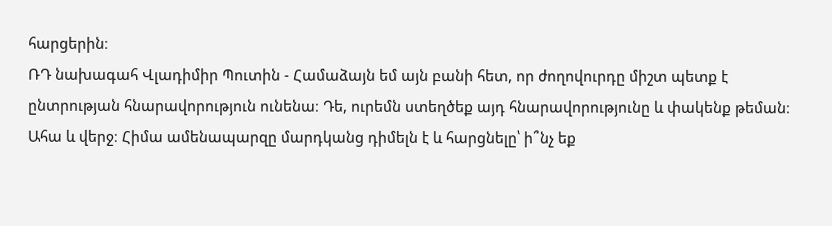հարցերին։
ՌԴ նախագահ Վլադիմիր Պուտին - Համաձայն եմ այն բանի հետ, որ ժողովուրդը միշտ պետք է ընտրության հնարավորություն ունենա։ Դե, ուրեմն ստեղծեք այդ հնարավորությունը և փակենք թեման։ Ահա և վերջ։ Հիմա ամենապարզը մարդկանց դիմելն է և հարցնելը՝ ի՞նչ եք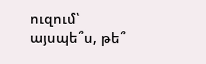ուզում՝ այսպե՞ս, թե՞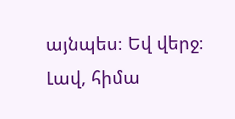այնպես։ Եվ վերջ։
Լավ, հիմա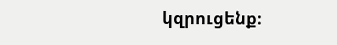կզրուցենք։